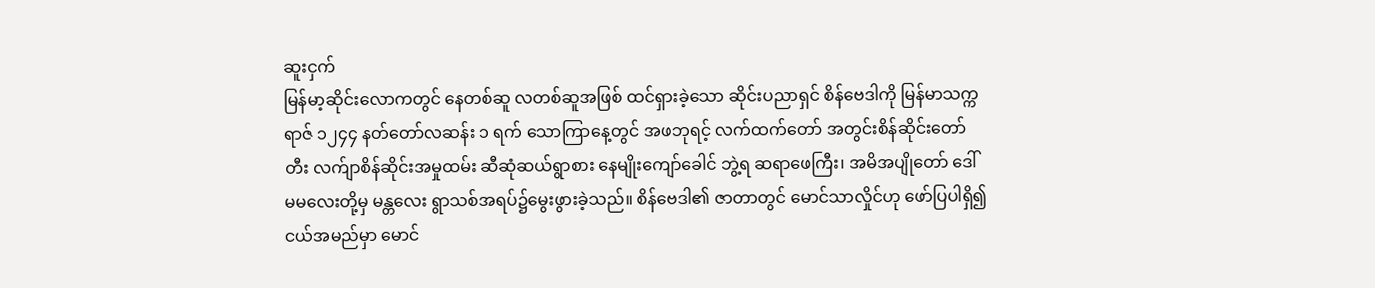ဆူးငှက်
မြန်မာ့ဆိုင်းလောကတွင် နေတစ်ဆူ လတစ်ဆူအဖြစ် ထင်ရှားခဲ့သော ဆိုင်းပညာရှင် စိန်ဗေဒါကို မြန်မာသက္ကရာဇ် ၁၂၄၄ နတ်တော်လဆန်း ၁ ရက် သောကြာနေ့တွင် အဖဘုရင့် လက်ထက်တော် အတွင်းစိန်ဆိုင်းတော်တီး လက်ျာစိန်ဆိုင်းအမှုထမ်း ဆီဆုံဆယ်ရွာစား နေမျိုးကျော်ခေါင် ဘွဲ့ရ ဆရာဖေကြီး၊ အမိအပျိုတော် ဒေါ်မမလေးတို့မှ မန္တလေး ရွာသစ်အရပ်၌မွေးဖွားခဲ့သည်။ စိန်ဗေဒါ၏ ဇာတာတွင် မောင်သာလှိုင်ဟု ဖော်ပြပါရှိ၍ ငယ်အမည်မှာ မောင်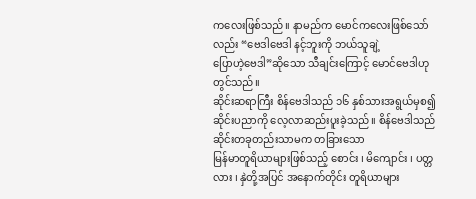ကလေးဖြစ်သည်။ နာမည်က မောင်ကလေးဖြစ်သော်လည်း “ဗေဒါဗေဒါ နင့်ဘူးကို ဘယ်သူချဲ့
ပြောဟဲ့ဗေဒါ”ဆိုသော သီချင်းကြောင့် မောင်ဗေဒါဟု တွင်သည်။
ဆိုင်းဆရာကြီး စိန်ဗေဒါသည် ၁၆ နှစ်သားအရွယ်မှစ၍ ဆိုင်းပညာကို လေ့လာဆည်းပူးခဲ့သည် ။ စိန်ဗေဒါသည် ဆိုင်းတခုတည်းသာမက တခြားသော
မြန်မာတူရိယာများဖြစ်သည့် စောင်း ၊ မိကျောင်း ၊ ပတ္တလား ၊ နှဲတို့အပြင် အနောက်တိုင်း တူရိယာများ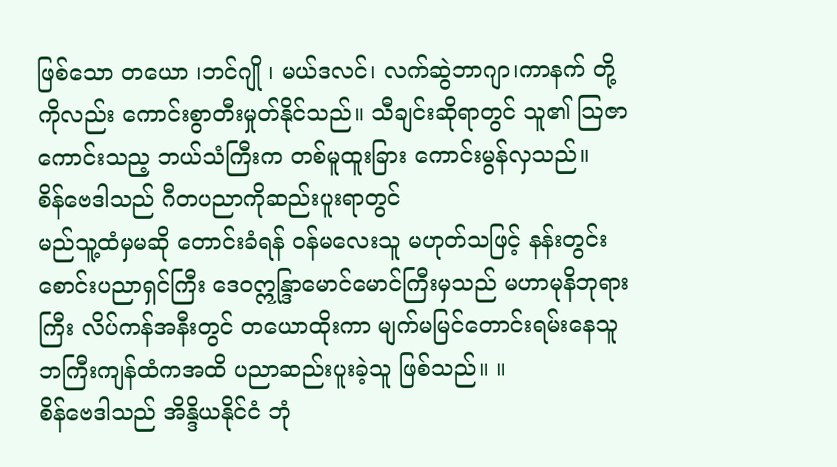ဖြစ်သော တယော ၊ဘင်ဂျို ၊ မယ်ဒလင်၊ လက်ဆွဲဘာဂျာ၊ကာနက် တို့ကိုလည်း ကောင်းစွာတီးမှုတ်နိုင်သည်။ သီချင်းဆိုရာတွင် သူ၏ သြဇာကောင်းသည့ ဘယ်သံကြီးက တစ်မူထူးခြား ကောင်းမွန်လှသည်။
စိန်ဗေဒါသည် ဂီတပညာကိုဆည်းပူးရာတွင်
မည်သူ့ထံမှမဆို တောင်းခံရန် ဝန်မလေးသူ မဟုတ်သဖြင့် နန်းတွင်းစောင်းပညာရှင်ကြီး ဒေဝဣန္ဒြာမောင်မောင်ကြီးမှသည် မဟာမုနိဘုရားကြီး လိပ်ကန်အနီးတွင် တယောထိုးကာ မျက်မမြင်တောင်းရမ်းနေသူ ဘကြီးကျန်ထံကအထိ ပညာဆည်းပူးခဲ့သူ ဖြစ်သည်။ ။
စိန်ဗေဒါသည် အိန္ဒိယနိုင်ငံ ဘုံ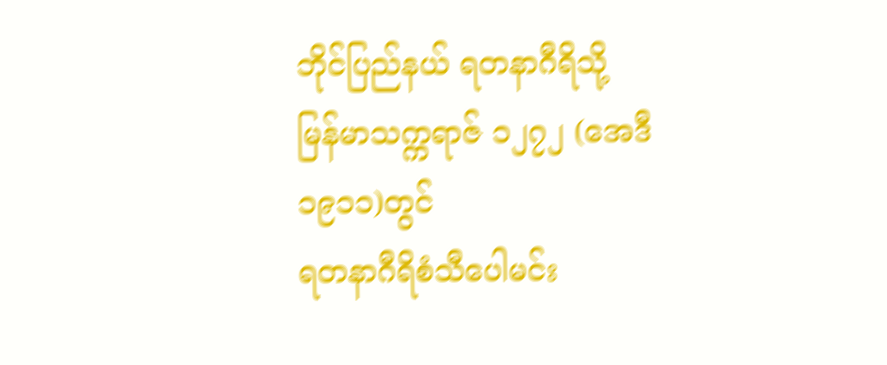ဘိုင်ပြည်နယ် ရတနာဂီရိသို့ မြန်မာသက္ကရာဇ် ၁၂၇၂ (အေဒီ ၁၉၁၁)တွင်
ရတနာဂီရိစံသီပေါမင်း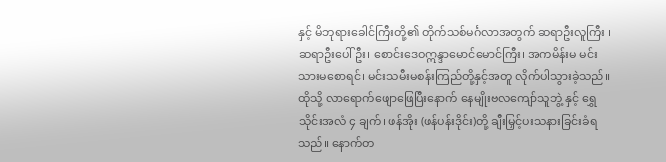နှင့် မိဘုရားခေါင်ကြီးတို့၏ တိုက်သစ်မင်္ဂလာအတွက် ဆရာဦးလူကြီး ၊ ဆရာဦးပေါ်ဦး၊ စောင်းဒေဝဣန္ဒာမောင်မောင်ကြီး၊ အကမိန်းမ မင်းသားမစောရင်၊ မင်းသမီးမစန်းကြည်တို့နှင့်အတူ လိုက်ပါသွားခဲ့သည်။ ထိုသို့ လာရောက်ဖျောဖြေပြီးနောက် နေမျိုးဗလကျော်သူဘွဲ့ နှင့် ရွှေသိုင်းအလံ ၄ ချက်၊ ဖန်အိုး (ဖန်ပန်းဒိုင်း)တို့ ချီးမြှင့်ပးသနားခြင်းခံရသည်။ နောက်တ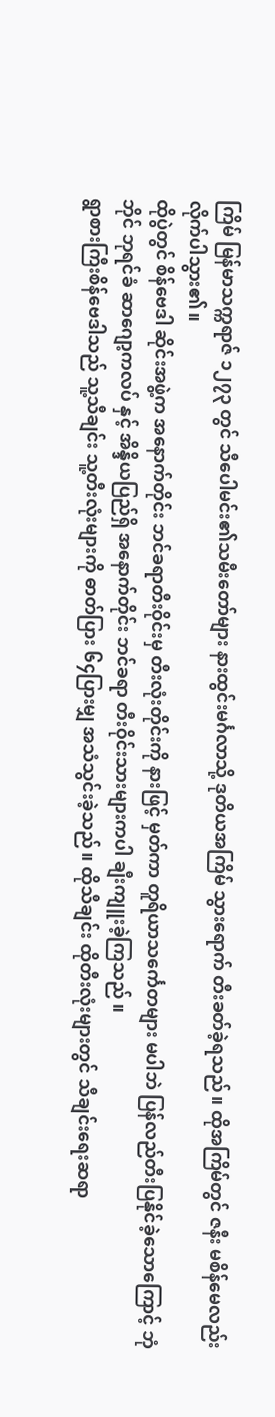ကြိမ် မြန်မာသက္ကရာဇ် ၁၂၇၃ တွင် သီပေါမင်း၏သမီးတော်များ နားထွင်းမင်္ဂလာသို့ ဒုတိယအကြိမ် သွားရောက် တီးခတ်ခဲ့ရသည်။ ထိုအကြိမ်တွင် ဇနီး မစိန်မေလည်းလိုက်ပါသွား၏။
ထိုပွဲတွင် စိန်ဗေဒါ ဆိုင်းအဖွဲ့က အနောက်တိုင်း ဘင်ခရာတီးဝိုင်းမှ တီးလုံးတိုင်းကို နားဖြင့် မှတ်ကာ တူရိယာသင်္ကေတများ မပါဘဲ ပြန်လည်တီးပြနိုင်ခဲ့သောကြောင့် ဘုံဘိုင် ဘုရင်ခံ ဆာဂျော့ကလပ် နှင့် အိန္ဒိယပြည်ရှိ အနောက်တိုင်း ဘင်ခရာ တီးဝိုင်းသားများကပါ ချီးကျူးခဲ့ကြသည် ။
ရွာစားကြီးစိန်ဗေဒါသည် သူ့သီချင်း သူ့တီးလုံးများကို ဓာတ်ပြား ၆၄ပြားမျှ အသံသွင်းခဲ့သည်။ ထိုသီချင်း ထိုတီးလုံးများတွင် သီချင်းရေးဆရာ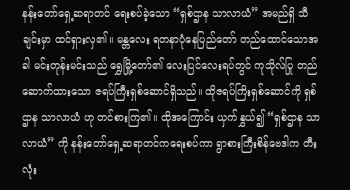နန်းတော်ရှေ့ဆရာတင် ရေးစပ်ခဲ့သော “ရှစ်ဌာန သာလာယံ” အမည်ရှိ သီချင်းမှာ ထင်ရှားလှ၏။ မန္တလေး ရတနာပုံနေပြည်တော် တည်ထောင်သောအခါ မင်းတုန်းမင်းသည် ရွှေမြို့တော်၏ လေးပြင်လေးရပ်တွင် ကုသိုလ်ပြု တည်ဆောက်ထားသော ဇရပ်ကြီးရှစ်ဆောင်ရှိသည်။ ထိုဇရပ်ကြိးရှစ်ဆောင်ကို ရှစ်ဌာန သာလာယံ ဟု တင်စားကြ၏။ ထိုအကြောင်း ယှက်နွှယ်၍ “ရှစ်ဌာန သာလာယံ” ကို နန်းတော်ရှေ့ဆရာတင်ကရေးစပ်ကာ ရွာစားကြီးစိန်ဗေဒါက တီးလုံး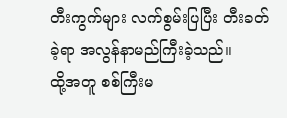တီးကွက်များ လက်စွမ်းပြပြီး တီးခတ်ခဲ့ရာ အလွန်နာမည်ကြီးခဲ့သည်။
ထို့အတူ စစ်ကြီးမ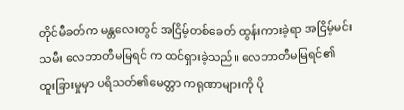တိုင်မီခတ်က မန္တလေးတွင် အငြိမ့်တစ်ခေတ် ထွန်းကားခဲ့ရာ အငြိမ့်မင်းသမီး လေဘာတီမမြရင် က ထင်ရှားခဲ့သည်။ လေဘာတီမမြရင်၏ ထူးခြားမှုမှာ ပရိသတ်၏မေတ္တာ ကရုဏာများကို ပို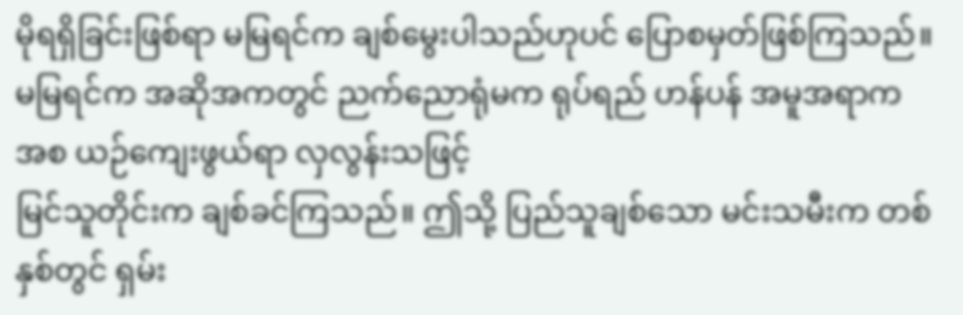မိုရရှိခြင်းဖြစ်ရာ မမြရင်က ချစ်မွေးပါသည်ဟုပင် ပြောစမှတ်ဖြစ်ကြသည်။ မမြရင်က အဆိုအကတွင် ညက်ညောရုံမက ရုပ်ရည် ဟန်ပန် အမူအရာက အစ ယဉ်ကျေးဖွယ်ရာ လှလွန်းသဖြင့်
မြင်သူတိုင်းက ချစ်ခင်ကြသည်။ ဤသို့ ပြည်သူချစ်သော မင်းသမီးက တစ်နှစ်တွင် ရှမ်း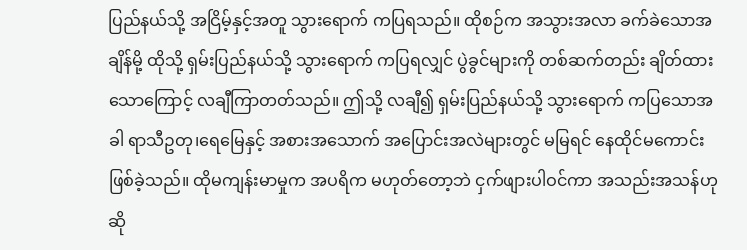ပြည်နယ်သို့ အငြိမ့်နှင့်အတူ သွားရောက် ကပြရသည်။ ထိုစဉ်က အသွားအလာ ခက်ခဲသောအချိန်မို့ ထိုသို့ ရှမ်းပြည်နယ်သို့ သွားရောက် ကပြရလျှင် ပွဲခွင်များကို တစ်ဆက်တည်း ချိတ်ထားသောကြောင့် လချီကြာတတ်သည်။ ဤသို့ လချီ၍ ရှမ်းပြည်နယ်သို့ သွားရောက် ကပြသောအခါ ရာသီဥတု၊ရေမြေနှင့် အစားအသောက် အပြောင်းအလဲများတွင် မမြရင် နေထိုင်မကောင်းဖြစ်ခဲ့သည်။ ထိုမကျန်းမာမှုက အပရိက မဟုတ်တော့ဘဲ ငှက်ဖျားပါဝင်ကာ အသည်းအသန်ဟု ဆို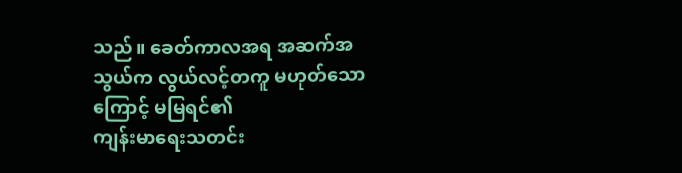သည်။ ခေတ်ကာလအရ အဆက်အသွယ်က လွယ်လင့်တကူ မဟုတ်သောကြောင့် မမြရင်၏
ကျန်းမာရေးသတင်း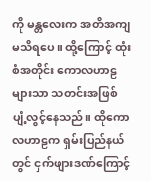ကို မန္တလေးက အတိအကျ မသိရပေ။ ထို့ကြောင့် ထုံးစံအတိုင်း ကောလဟာဠများသာ သတင်းအဖြစ် ပျံ့လွင့်နေသည်။ ထိုကောလဟာဠက ရှမ်းပြည်နယ်တွင် ငှက်ဖျားဒဏ်ကြောင့်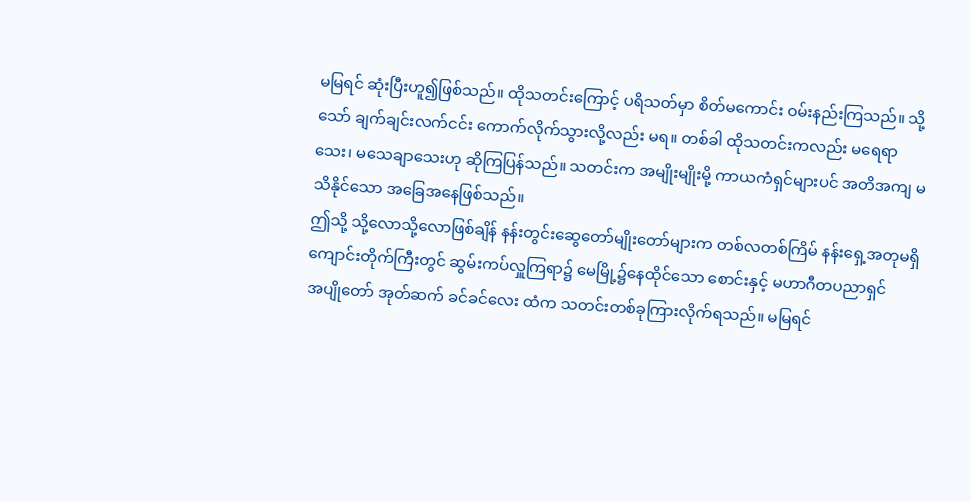မမြရင် ဆုံးပြီးဟူ၍ဖြစ်သည်။ ထိုသတင်းကြောင့် ပရိသတ်မှာ စိတ်မကောင်း ဝမ်းနည်းကြသည်။ သို့သော် ချက်ချင်းလက်ငင်း ကောက်လိုက်သွားလို့လည်း မရ။ တစ်ခါ ထိုသတင်းကလည်း မရေရာသေး၊ မသေချာသေးဟု ဆိုကြပြန်သည်။ သတင်းက အမျိုးမျိုးမို့ ကာယကံရှင်များပင် အတိအကျ မသိနိုင်သော အခြေအနေဖြစ်သည်။
ဤသို့ သို့လောသို့လောဖြစ်ချိန် နန်းတွင်းဆွေတော်မျိုးတော်များက တစ်လတစ်ကြိမ် နန်းရှေ့အတုမရှိကျောင်းတိုက်ကြီးတွင် ဆွမ်းကပ်လှူကြရာ၌ မေမြို့၌နေထိုင်သော စောင်းနှင့် မဟာဂီတပညာရှင်
အပျိုတော် အုတ်ဆက် ခင်ခင်လေး ထံက သတင်းတစ်ခုကြားလိုက်ရသည်။ မမြရင်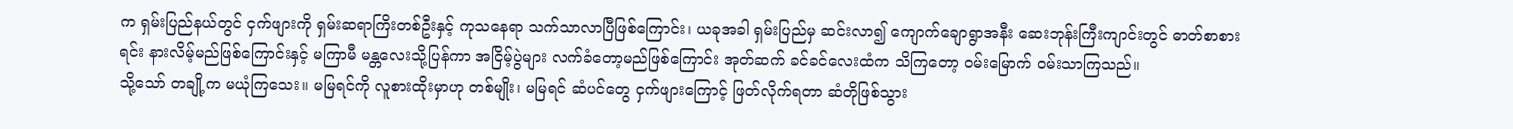က ရှမ်းပြည်နယ်တွင် ငှက်ဖျားကို ရှမ်းဆရာကြိးတစ်ဦးနှင့် ကုသနေရာ သက်သာလာပြီဖြစ်ကြောင်း၊ ယခုအခါ ရှမ်းပြည်မှ ဆင်းလာ၍ ကျောက်ချောရွာအနီး ဆေးဘုန်းကြီးကျာင်းတွင် ဓာတ်စာစားရင်း နားလိမ့်မည်ဖြစ်ကြောင်းနှင့် မကြာမီ မန္တလေးသို့ပြန်ကာ အငြိမ့်ပွဲများ လက်ခံတော့မည်ဖြစ်ကြောင်း အုတ်ဆက် ခင်ခင်လေးထံက သိကြတော့ ဝမ်းမြောက် ဝမ်းသာကြသည်။
သို့သော် တချို့က မယုံကြသေး။ မမြရင်ကို လူစားထိုးမှာဟု တစ်မျိုး၊ မမြရင် ဆံပင်တွေ ငှက်ဖျားကြောင့် ဖြတ်လိုက်ရတာ ဆံတိုဖြစ်သွား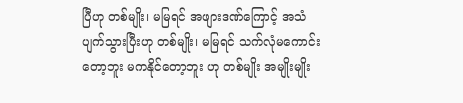ပြီဟု တစ်မျိုး၊ မမြရင် အဖျားဒဏ်ကြောင့် အသံပျက်သွားပြီးဟု တစ်မျိုး၊ မမြရင် သက်လုံမကောင်းတော့ဘူး မကနိုင်တော့ဘူး ဟု တစ်မျိုး အမျိုးမျိုး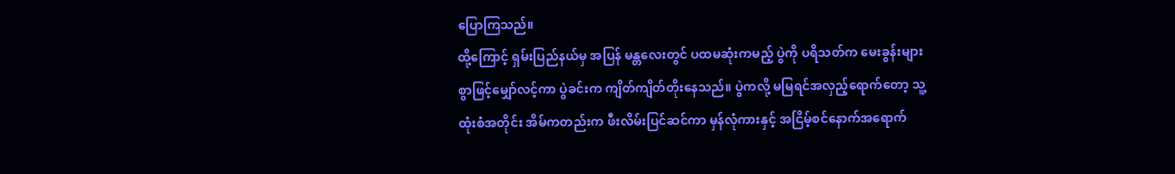ပြောကြသည်။
ထို့ကြောင့် ရှမ်းပြည်နယ်မှ အပြန် မန္တလေးတွင် ပထမဆုံးကမည့် ပွဲကို ပရိသတ်က မေးခွန်းများစွာဖြင့်မျှော်လင့်ကာ ပွဲခင်းက ကျိတ်ကျိတ်တိုးနေသည်။ ပွဲကလို့ မမြရင်အလှည့်ရောက်တော့ သူ့ထုံးစံအတိုင်း အိမ်ကတည်းက ဖီးလိမ်းပြင်ဆင်ကာ မှန်လုံကားနှင့် အငြိမ့်စင်နောက်အရောက်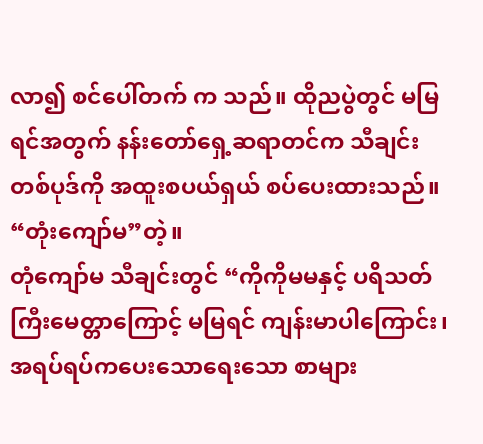လာ၍ စင်ပေါ်တက် က သည်။ ထိုညပွဲတွင် မမြရင်အတွက် နန်းတော်ရှေ့ဆရာတင်က သီချင်းတစ်ပုဒ်ကို အထူးစပယ်ရှယ် စပ်ပေးထားသည်။ “တုံးကျော်မ”တဲ့။
တုံကျော်မ သီချင်းတွင် “ကိုကိုမမနှင့် ပရိသတ်ကြီးမေတ္တာကြောင့် မမြရင် ကျန်းမာပါကြောင်း၊ အရပ်ရပ်ကပေးသောရေးသော စာများ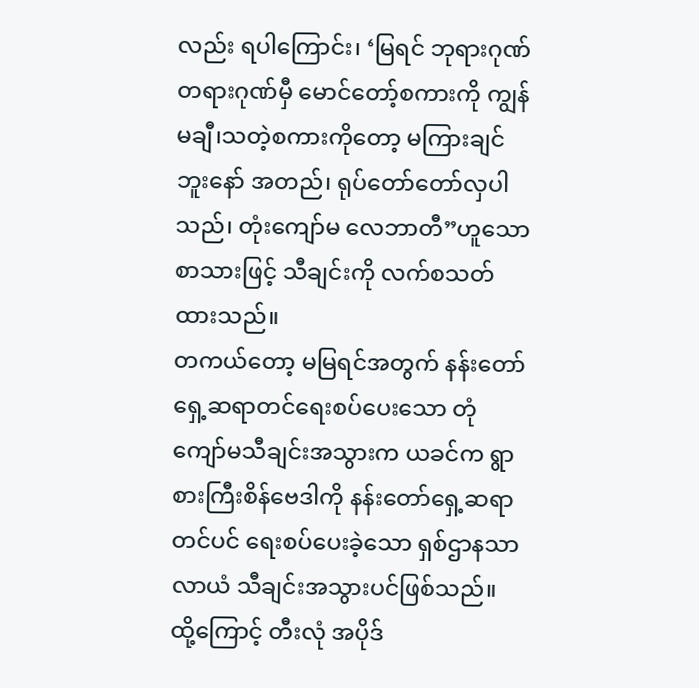လည်း ရပါကြောင်း၊ ‘မြရင် ဘုရားဂုဏ် တရားဂုဏ်မှီ မောင်တော့်စကားကို ကျွန်မချီ၊သတဲ့စကားကိုတော့ မကြားချင်ဘူးနော် အတည်၊ ရုပ်တော်တော်လှပါသည်၊ တုံးကျော်မ လေဘာတီ”ဟူသော စာသားဖြင့် သီချင်းကို လက်စသတ်ထားသည်။
တကယ်တော့ မမြရင်အတွက် နန်းတော်ရှေ့ဆရာတင်ရေးစပ်ပေးသော တုံကျော်မသီချင်းအသွားက ယခင်က ရွာစားကြီးစိန်ဗေဒါကို နန်းတော်ရှေ့ဆရာတင်ပင် ရေးစပ်ပေးခဲ့သော ရှစ်ဌာနသာလာယံ သီချင်းအသွားပင်ဖြစ်သည်။ ထို့ကြောင့် တီးလုံ အပိုဒ်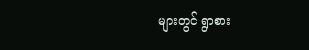များတွင် ရွာစား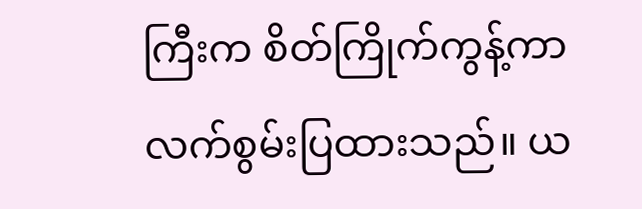ကြီးက စိတ်ကြိုက်ကွန့်ကာ လက်စွမ်းပြထားသည်။ ယ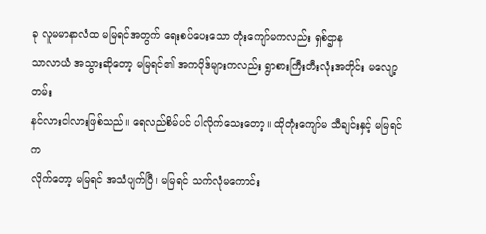ခု လူမမာနာလံထ မမြရင်အတွက် ရေးစပ်ပေးသော တုံးကျော်မကလည်း ရှစ်ဌာန
သာလာယံ အသွားဆိုတော့ မမြရင်၏ အကပိုဒ်များကလည်း ရွာစားကြီးတီးလုံးအတိုင်း မလျော့တမ်း
နင်လားငါလားဖြစ်သည်။ ရေလည်စိမ်ပင် ပါလိုက်သေးတော့။ ထိုတုံးကျော်မ သီချင်းနှင့် မမြရင် က
လိုက်တော့ မမြရင် အသံပျက်ပြီ၊ မမြရင် သက်လုံမကောင်း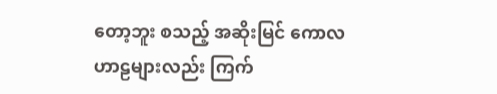တော့ဘူး စသည့် အဆိုးမြင် ကောလဟာဠများလည်း ကြက်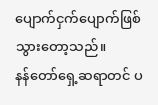ပျောက်ငှက်ပျောက်ဖြစ်သွားတော့သည်။
နန်တော်ရှေ့ဆရာတင် ပ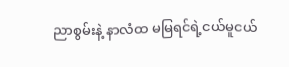ညာစွမ်းနဲ့ နာလံထ မမြရင်ရဲ့ငယ်မူငယ်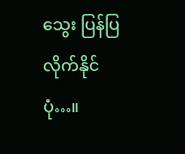သွေး ပြန်ပြလိုက်နိုင်ပုံ…။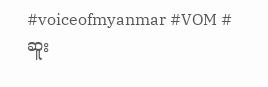#voiceofmyanmar #VOM #ဆူး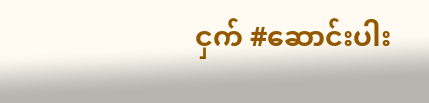ငှက် #ဆောင်းပါး